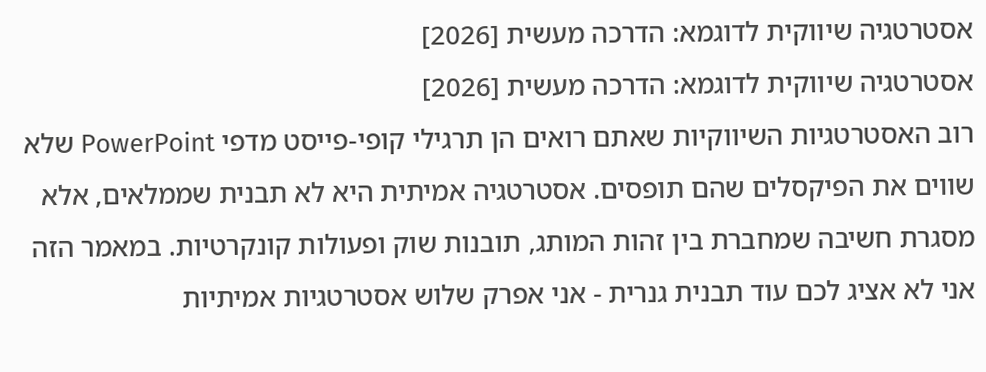אסטרטגיה שיווקית לדוגמא: הדרכה מעשית [2026]
אסטרטגיה שיווקית לדוגמא: הדרכה מעשית [2026]
רוב האסטרטגיות השיווקיות שאתם רואים הן תרגילי קופי-פייסט מדפי PowerPoint שלא שווים את הפיקסלים שהם תופסים. אסטרטגיה אמיתית היא לא תבנית שממלאים, אלא מסגרת חשיבה שמחברת בין זהות המותג, תובנות שוק ופעולות קונקרטיות. במאמר הזה אני לא אציג לכם עוד תבנית גנרית - אני אפרק שלוש אסטרטגיות אמיתיות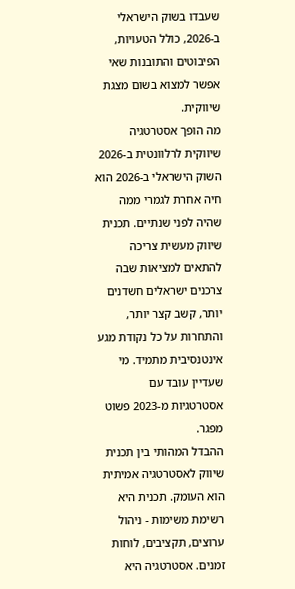שעבדו בשוק הישראלי ב-2026, כולל הטעויות, הפיבוטים והתובנות שאי אפשר למצוא בשום מצגת שיווקית.
מה הופך אסטרטגיה שיווקית לרלוונטית ב-2026
השוק הישראלי ב-2026 הוא חיה אחרת לגמרי ממה שהיה לפני שנתיים. תכנית שיווק מעשית צריכה להתאים למציאות שבה צרכנים ישראלים חשדנים יותר, קשב קצר יותר, והתחרות על כל נקודת מגע אינטנסיבית מתמיד. מי שעדיין עובד עם אסטרטגיות מ-2023 פשוט מפגר.
ההבדל המהותי בין תכנית שיווק לאסטרטגיה אמיתית הוא העומק. תכנית היא רשימת משימות - ניהול ערוצים, תקציבים, לוחות זמנים. אסטרטגיה היא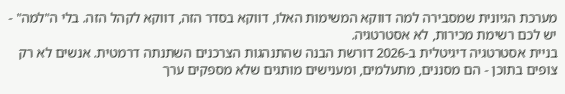מערכת הגיונית שמסבירה למה דווקא המשימות האלו, דווקא בסדר הזה, דווקא לקהל הזה. בלי ה"למה" - יש לכם רשימת מכירות, לא אסטרטגיה.
בניית אסטרטגיה דיגיטלית ב-2026 דורשת הבנה שהתנהגות הצרכנים השתנתה דרמטית. אנשים לא רק צופים בתוכן - הם מסננים, מתעלמים, ומענישים מותגים שלא מספקים ערך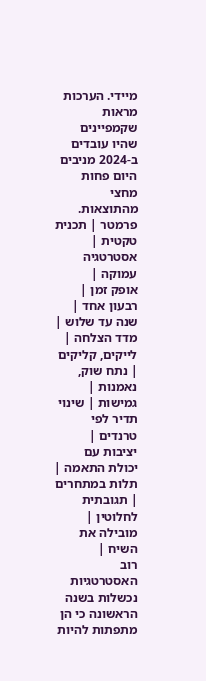מיידי. הערכות מראות שקמפיינים שהיו עובדים ב-2024 מניבים היום פחות מחצי מהתוצאות.
פרמטר | תכנית טקטית | אסטרטגיה עמוקה |
אופק זמן | רבעון אחד | שנה עד שלוש |
מדד הצלחה | לייקים, קליקים | נתח שוק, נאמנות |
גמישות | שינוי תדיר לפי טרנדים | יציבות עם יכולת התאמה |
תלות במתחרים | תגובתית לחלוטין | מובילה את השיח |
רוב האסטרטגיות נכשלות בשנה הראשונה כי הן מתפתות להיות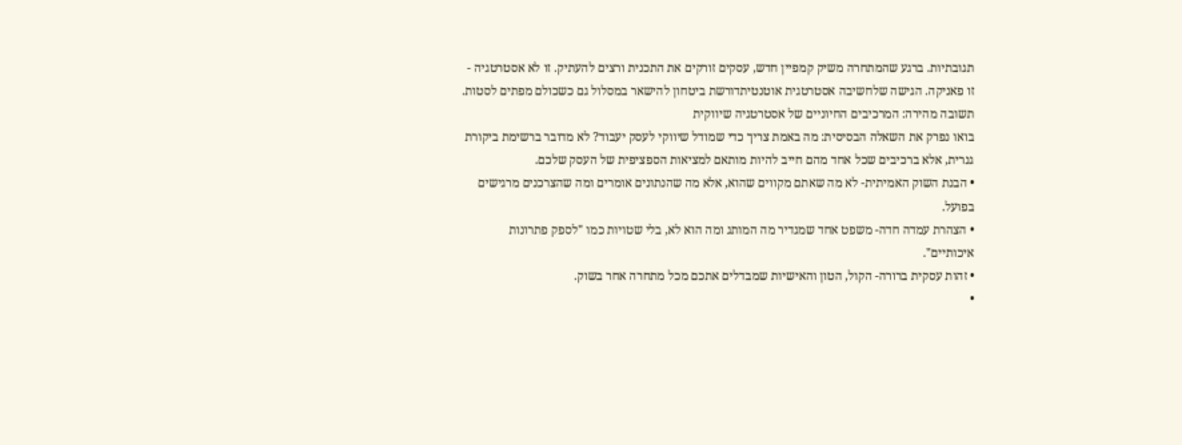תגובתיות. ברגע שהמתחרה משיק קמפיין חדש, עסקים זורקים את התכנית ורצים להעתיק. זו לא אסטרטגיה - זו פאניקה. הגישה שלחשיבה אסטרטגית אוטנטיתדורשת ביטחון להישאר במסלול גם כשכולם מפתים לסטות.
תשובה מהירה: המרכיבים החיוניים של אסטרטגיה שיווקית
בואו נפרק את השאלה הבסיסית: מה באמת צריך כדי שמודל שיווקי לעסק יעבוד? לא מדובר ברשימת ביקורת גנרית, אלא ברכיבים שכל אחד מהם חייב להיות מותאם למציאות הספציפית של העסק שלכם.
• הבנת השוק האמיתית- לא מה שאתם מקווים שהוא, אלא מה שהנתונים אומרים ומה שהצרכנים מרגישים בפועל.
• הצהרת עמדה חדה- משפט אחד שמגדיר מה המותג ומה הוא לא, בלי שטויות כמו "לספק פתרונות איכותיים".
• זהות עסקית ברורה- הקול, הטון והאישיות שמבדלים אתכם מכל מתחרה אחר בשוק.
•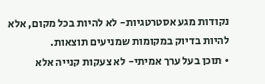נקודות מגע אסטרטגיות- לא להיות בכל מקום, אלא להיות בדיוק במקומות שמניעים תוצאות.
• תוכן בעל ערך אמיתי- לא צעקות קנייה אלא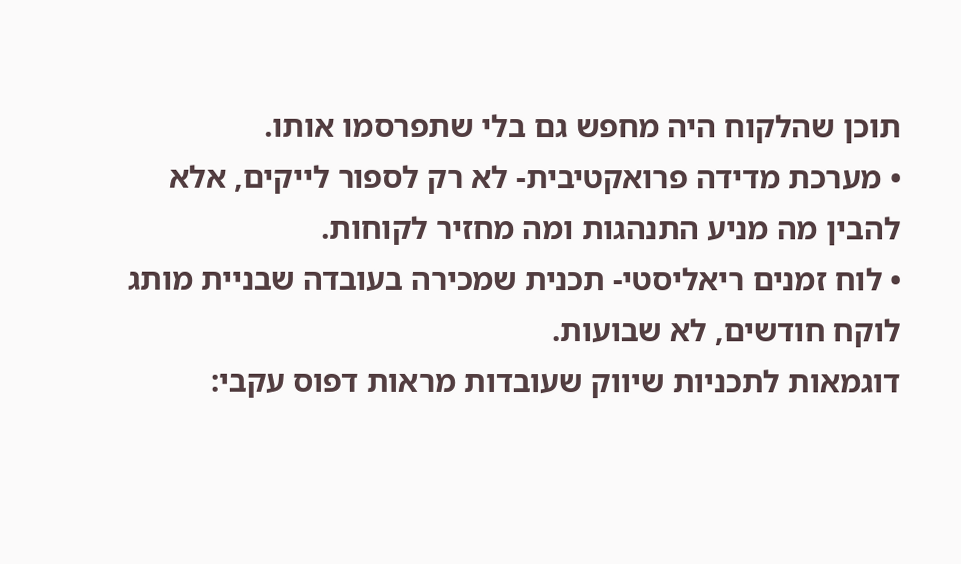תוכן שהלקוח היה מחפש גם בלי שתפרסמו אותו.
• מערכת מדידה פרואקטיבית- לא רק לספור לייקים, אלא להבין מה מניע התנהגות ומה מחזיר לקוחות.
• לוח זמנים ריאליסטי- תכנית שמכירה בעובדה שבניית מותג לוקח חודשים, לא שבועות.
דוגמאות לתכניות שיווק שעובדות מראות דפוס עקבי: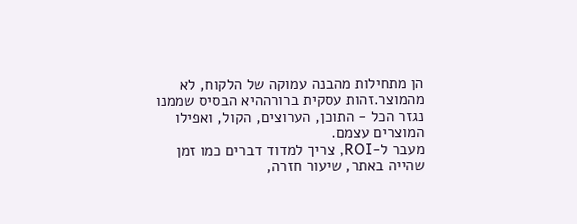הן מתחילות מהבנה עמוקה של הלקוח, לא מהמוצר.זהות עסקית ברורההיא הבסיס שממנו נגזר הכל - התוכן, הערוצים, הקול, ואפילו המוצרים עצמם.
מעבר ל-ROI, צריך למדוד דברים כמו זמן שהייה באתר, שיעור חזרה,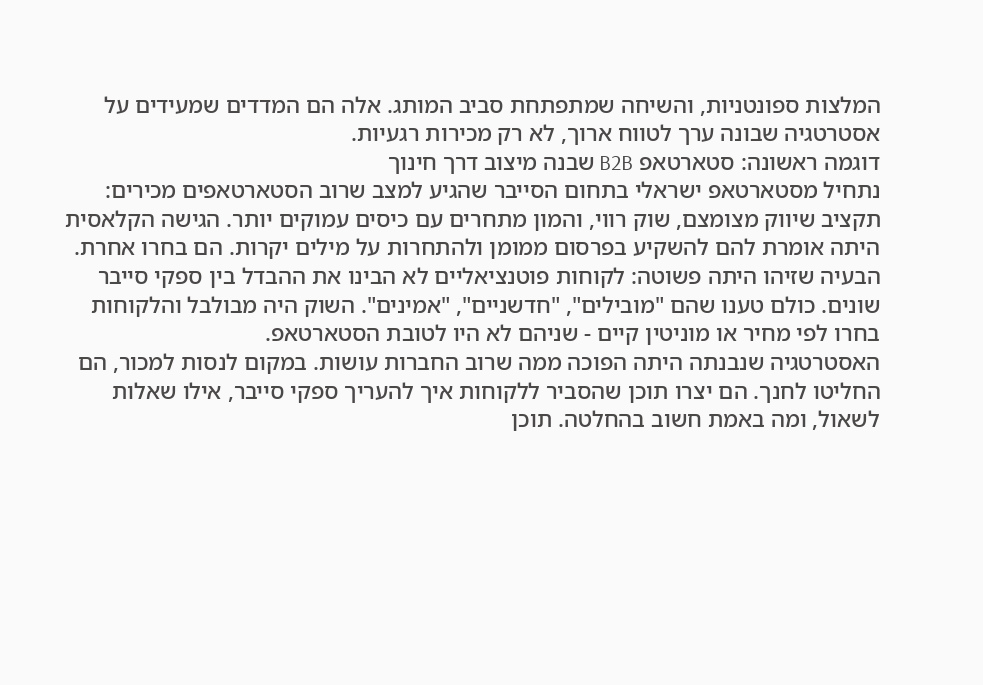המלצות ספונטניות, והשיחה שמתפתחת סביב המותג. אלה הם המדדים שמעידים על אסטרטגיה שבונה ערך לטווח ארוך, לא רק מכירות רגעיות.
דוגמה ראשונה: סטארטאפ B2B שבנה מיצוב דרך חינוך
נתחיל מסטארטאפ ישראלי בתחום הסייבר שהגיע למצב שרוב הסטארטאפים מכירים: תקציב שיווק מצומצם, שוק רווי, והמון מתחרים עם כיסים עמוקים יותר. הגישה הקלאסית היתה אומרת להם להשקיע בפרסום ממומן ולהתחרות על מילים יקרות. הם בחרו אחרת.
הבעיה שזיהו היתה פשוטה: לקוחות פוטנציאליים לא הבינו את ההבדל בין ספקי סייבר שונים. כולם טענו שהם "מובילים", "חדשניים", "אמינים". השוק היה מבולבל והלקוחות בחרו לפי מחיר או מוניטין קיים - שניהם לא היו לטובת הסטארטאפ.
האסטרטגיה שנבנתה היתה הפוכה ממה שרוב החברות עושות. במקום לנסות למכור, הם החליטו לחנך. הם יצרו תוכן שהסביר ללקוחות איך להעריך ספקי סייבר, אילו שאלות לשאול, ומה באמת חשוב בהחלטה. תוכן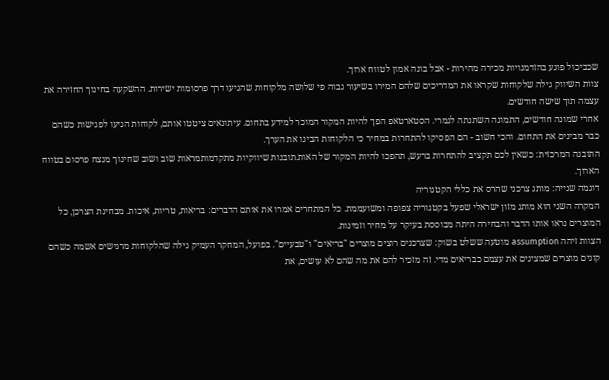שכביכול פוגע בהזדמנויות מכירה מהירות - אבל בונה אמון לטווח ארוך.
צוות השיווק גילה שלקוחות שקראו את המדריכים שלהם המירו בשיעור גבוה פי שלושה מלקוחות שהגיעו דרך פרסומות ישירות. ההשקעה בחינוך החזירה את עצמה תוך שישה חודשים.
אחרי שמונה חודשים, התמונה השתנתה לגמרי. הסטארטאפ הפך להיות המקור המוכר למידע בתחום. עיתונאים ציטטו אותם, לקוחות הגיעו לפגישות כשהם כבר מבינים את התחום. והכי חשוב - הם הפסיקו להתחרות במחיר כי הלקוחות הבינו את הערך.
התובנה המרכזית: כשאין לכם תקציב להתחרות ברעש, תהפכו להיות המקור של האות.תובנות שיווקיות מתקדמותמראות שוב ושוב שחינוך מנצח פרסום בטווח הארוך.
דוגמה שנייה: מותג צרכני שהרס את כללי הקטגוריה
המקרה השני הוא מותג מזון ישראלי שפעל בקטגוריה צפופה ומשועממת. כל המתחרים אמרו את אותם הדברים: בריאות, טריות, איכות. מבחינת הצרכן, כל המוצרים נראו אותו הדבר והבחירה היתה מבוססת בעיקר על מחיר וזמינות.
הצוות זיהה assumption מוטעה ששלט בשוק: שצרכנים רוצים מוצרים "בריאים" ו"טבעיים". בפועל, המחקר העמיק גילה שהלקוחות מרגישים אשמה כשהם קונים מוצרים שמציגים את עצמם כבריאים מדי. זה מזכיר להם את מה שהם לא עושים, את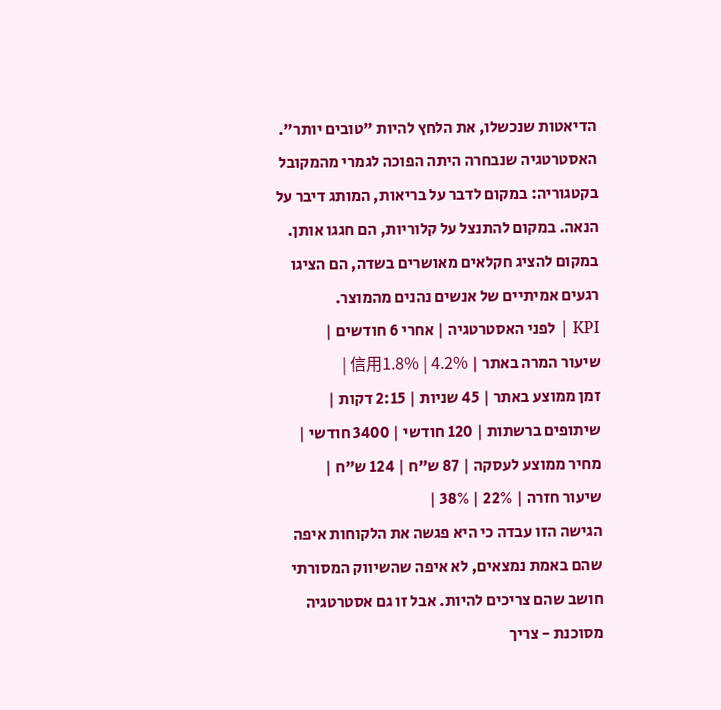הדיאטות שנכשלו, את הלחץ להיות "טובים יותר".
האסטרטגיה שנבחרה היתה הפוכה לגמרי מהמקובל בקטגוריה: במקום לדבר על בריאות, המותג דיבר על הנאה. במקום להתנצל על קלוריות, הם חגגו אותן. במקום להציג חקלאים מאושרים בשדה, הם הציגו רגעים אמיתיים של אנשים נהנים מהמוצר.
KPI | לפני האסטרטגיה | אחרי 6 חודשים |
שיעור המרה באתר | 信用1.8% | 4.2% |
זמן ממוצע באתר | 45 שניות | 2:15 דקות |
שיתופים ברשתות | 120 חודשי | 3400 חודשי |
מחיר ממוצע לעסקה | 87 ש"ח | 124 ש"ח |
שיעור חזרה | 22% | 38% |
הגישה הזו עבדה כי היא פגשה את הלקוחות איפה שהם באמת נמצאים, לא איפה שהשיווק המסורתי חושב שהם צריכים להיות. אבל זו גם אסטרטגיה מסוכנת - צריך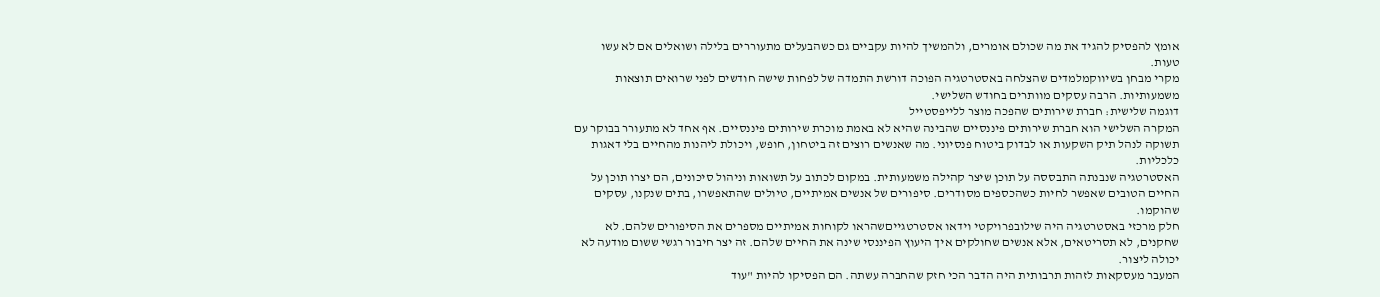אומץ להפסיק להגיד את מה שכולם אומרים, ולהמשיך להיות עקביים גם כשהבעלים מתעוררים בלילה ושואלים אם לא עשו טעות.
מקרי מבחן בשיווקמלמדים שהצלחה באסטרטגיה הפוכה דורשת התמדה של לפחות שישה חודשים לפני שרואים תוצאות משמעותיות. הרבה עסקים מוותרים בחודש השלישי.
דוגמה שלישית: חברת שירותים שהפכה מוצר ללייפסטייל
המקרה השלישי הוא חברת שירותים פיננסיים שהבינה שהיא לא באמת מוכרת שירותים פיננסיים. אף אחד לא מתעורר בבוקר עם תשוקה לנהל תיק השקעות או לבדוק ביטוח פנסיוני. מה שאנשים רוצים זה ביטחון, חופש, ויכולת ליהנות מהחיים בלי דאגות כלכליות.
האסטרטגיה שנבנתה התבססה על תוכן שיצר קהילה משמעותית. במקום לכתוב על תשואות וניהול סיכונים, הם יצרו תוכן על החיים הטובים שאפשר לחיות כשהכספים מסודרים. סיפורים של אנשים אמיתיים, טיולים שהתאפשרו, בתים שנקנו, עסקים שהוקמו.
חלק מרכזי באסטרטגיה היה שילובפרויקטי וידאו אסטרטגייםשהראו לקוחות אמיתיים מספרים את הסיפורים שלהם. לא שחקנים, לא תסריטאים, אלא אנשים שחולקים איך היעוץ הפיננסי שינה את החיים שלהם. זה יצר חיבור רגשי ששום מודעה לא יכולה ליצור.
המעבר מעסקאות לזהות תרבותית היה הדבר הכי חזק שהחברה עשתה. הם הפסיקו להיות "עוד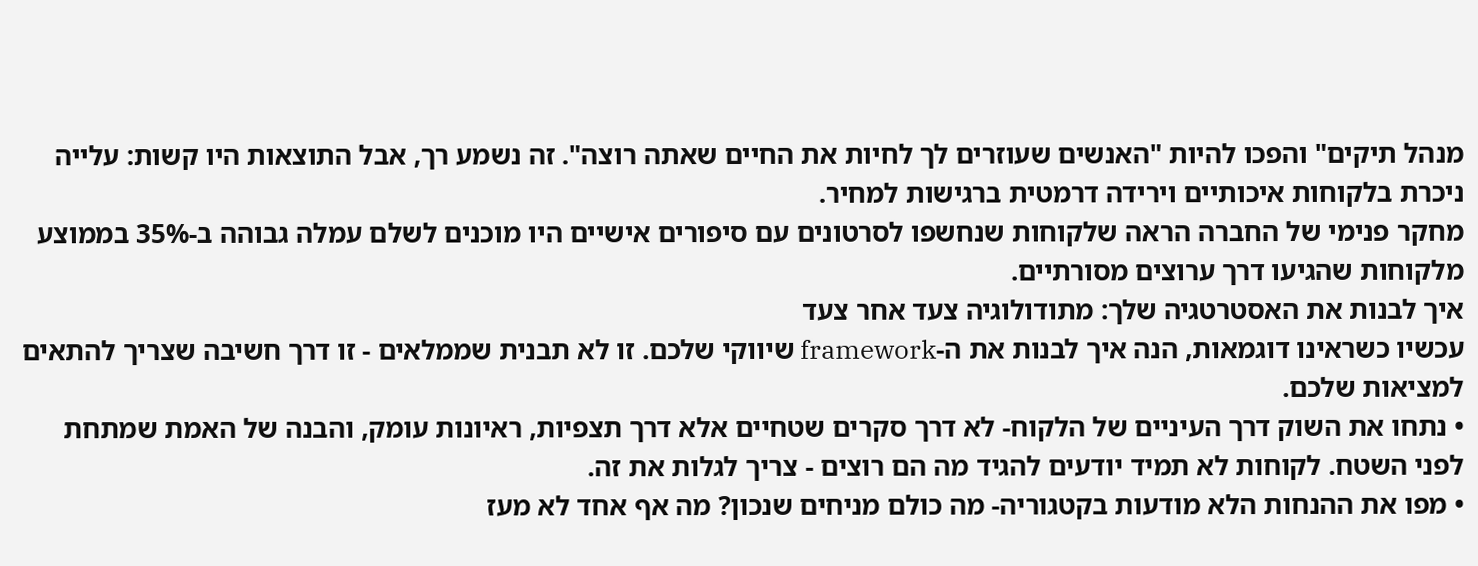מנהל תיקים" והפכו להיות "האנשים שעוזרים לך לחיות את החיים שאתה רוצה". זה נשמע רך, אבל התוצאות היו קשות: עלייה ניכרת בלקוחות איכותיים וירידה דרמטית ברגישות למחיר.
מחקר פנימי של החברה הראה שלקוחות שנחשפו לסרטונים עם סיפורים אישיים היו מוכנים לשלם עמלה גבוהה ב-35% בממוצע מלקוחות שהגיעו דרך ערוצים מסורתיים.
איך לבנות את האסטרטגיה שלך: מתודולוגיה צעד אחר צעד
עכשיו כשראינו דוגמאות, הנה איך לבנות את ה-framework שיווקי שלכם. זו לא תבנית שממלאים - זו דרך חשיבה שצריך להתאים למציאות שלכם.
• נתחו את השוק דרך העיניים של הלקוח- לא דרך סקרים שטחיים אלא דרך תצפיות, ראיונות עומק, והבנה של האמת שמתחת לפני השטח. לקוחות לא תמיד יודעים להגיד מה הם רוצים - צריך לגלות את זה.
• מפו את ההנחות הלא מודעות בקטגוריה- מה כולם מניחים שנכון? מה אף אחד לא מעז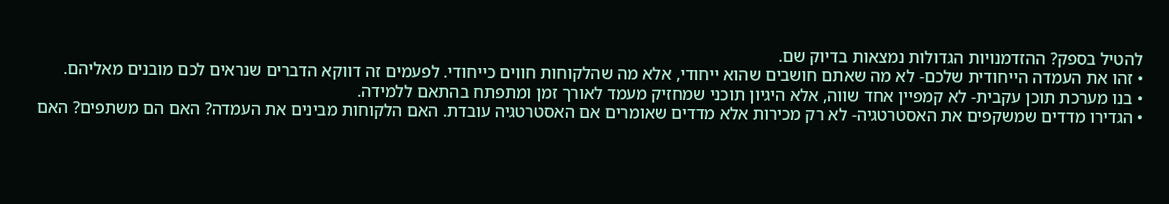להטיל בספק? ההזדמנויות הגדולות נמצאות בדיוק שם.
• זהו את העמדה הייחודית שלכם- לא מה שאתם חושבים שהוא ייחודי, אלא מה שהלקוחות חווים כייחודי. לפעמים זה דווקא הדברים שנראים לכם מובנים מאליהם.
• בנו מערכת תוכן עקבית- לא קמפיין אחד שווה, אלא היגיון תוכני שמחזיק מעמד לאורך זמן ומתפתח בהתאם ללמידה.
• הגדירו מדדים שמשקפים את האסטרטגיה- לא רק מכירות אלא מדדים שאומרים אם האסטרטגיה עובדת. האם הלקוחות מבינים את העמדה? האם הם משתפים? האם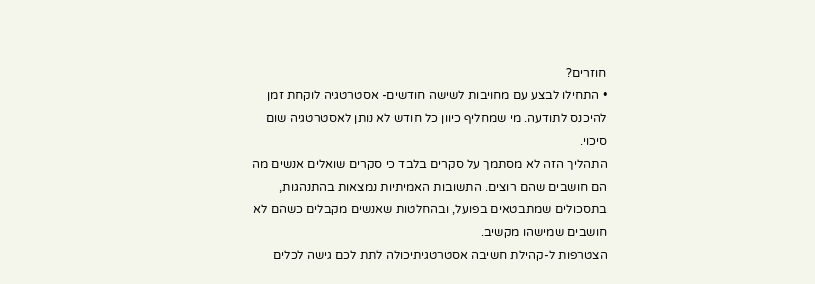חוזרים?
• התחילו לבצע עם מחויבות לשישה חודשים- אסטרטגיה לוקחת זמן להיכנס לתודעה. מי שמחליף כיוון כל חודש לא נותן לאסטרטגיה שום סיכוי.
התהליך הזה לא מסתמך על סקרים בלבד כי סקרים שואלים אנשים מה הם חושבים שהם רוצים. התשובות האמיתיות נמצאות בהתנהגות, בתסכולים שמתבטאים בפועל, ובהחלטות שאנשים מקבלים כשהם לא חושבים שמישהו מקשיב.
הצטרפות ל-קהילת חשיבה אסטרטגיתיכולה לתת לכם גישה לכלים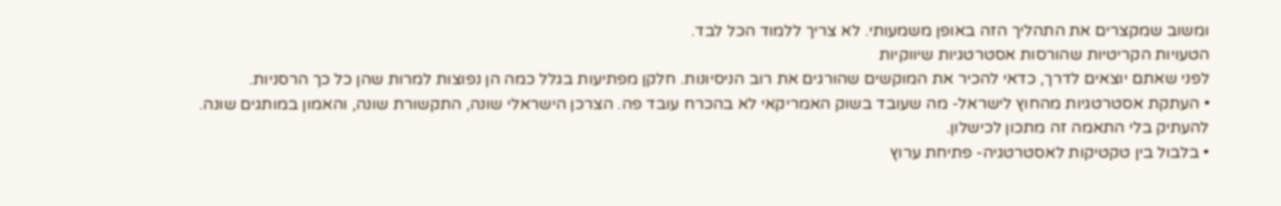ומשוב שמקצרים את התהליך הזה באופן משמעותי. לא צריך ללמוד הכל לבד.
הטעויות הקריטיות שהורסות אסטרטגיות שיווקיות
לפני שאתם יוצאים לדרך, כדאי להכיר את המוקשים שהורגים את רוב הניסיונות. חלקן מפתיעות בגלל כמה הן נפוצות למרות שהן כל כך הרסניות.
• העתקת אסטרטגיות מהחוץ לישראל- מה שעובד בשוק האמריקאי לא בהכרח עובד פה. הצרכן הישראלי שונה, התקשורת שונה, והאמון במותגים שונה. להעתיק בלי התאמה זה מתכון לכישלון.
• בלבול בין טקטיקות לאסטרטגיה- פתיחת ערוץ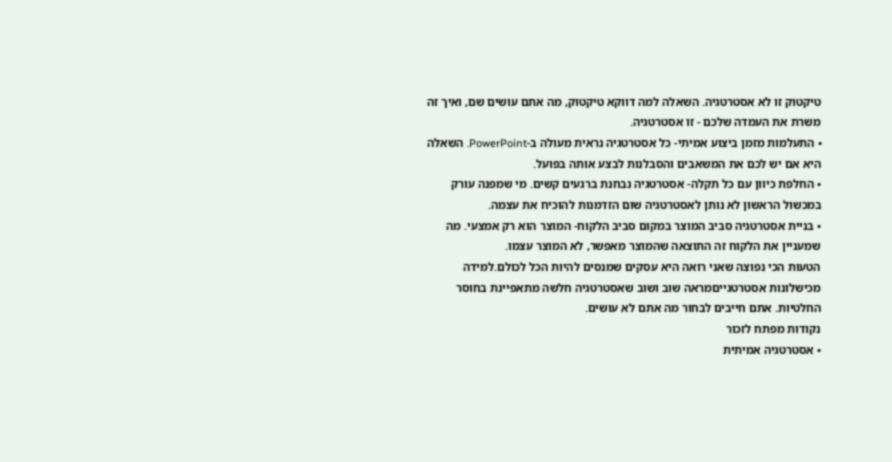טיקטוק זו לא אסטרטגיה. השאלה למה דווקא טיקטוק, מה אתם עושים שם, ואיך זה משרת את העמדה שלכם - זו אסטרטגיה.
• התעלמות מזמן ביצוע אמיתי- כל אסטרטגיה נראית מעולה ב-PowerPoint. השאלה היא אם יש לכם את המשאבים והסבלנות לבצע אותה בפועל.
• החלפת כיוון עם כל תקלה- אסטרטגיה נבחנת ברגעים קשים. מי שמפנה עורק במכשול הראשון לא נותן לאסטרטגיה שום הזדמנות להוכיח את עצמה.
• בניית אסטרטגיה סביב המוצר במקום סביב הלקוח- המוצר הוא רק אמצעי. מה שמעניין את הלקוח זה התוצאה שהמוצר מאפשר, לא המוצר עצמו.
הטעות הכי נפוצה שאני רואה היא עסקים שמנסים להיות הכל לכולם.למידה מכישלונות אסטרטגייםמראה שוב ושוב שאסטרטגיה חלשה מתאפיינת בחוסר החלטיות. אתם חייבים לבחור מה אתם לא עושים.
נקודות מפתח לזכור
• אסטרטגיה אמיתית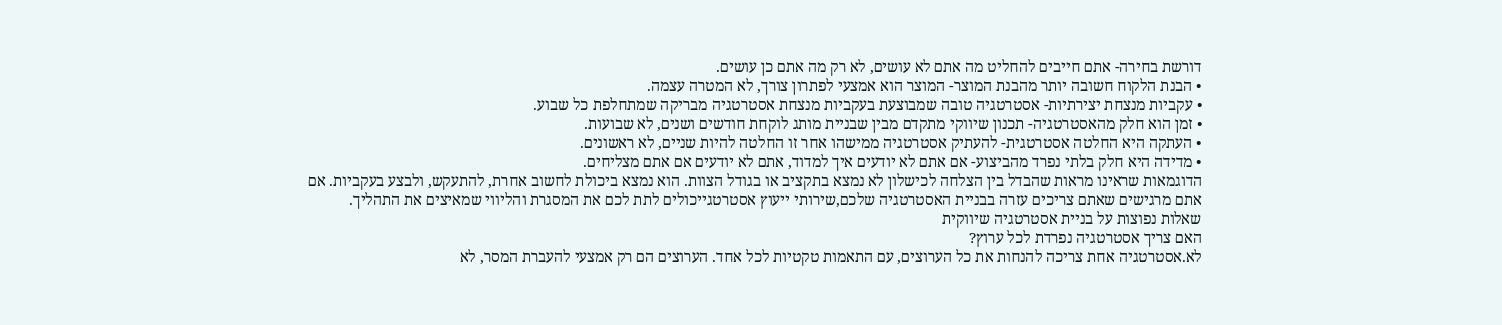דורשת בחירה- אתם חייבים להחליט מה אתם לא עושים, לא רק מה אתם כן עושים.
• הבנת הלקוח חשובה יותר מהבנת המוצר- המוצר הוא אמצעי לפתרון צורך, לא המטרה עצמה.
• עקביות מנצחת יצירתיות- אסטרטגיה טובה שמבוצעת בעקביות מנצחת אסטרטגיה מבריקה שמתחלפת כל שבוע.
• זמן הוא חלק מהאסטרטגיה- תכנון שיווקי מתקדם מבין שבניית מותג לוקחת חודשים ושנים, לא שבועות.
• העתקה היא החלטה אסטרטגית- להעתיק אסטרטגיה ממישהו אחר זו החלטה להיות שניים, לא ראשונים.
• מדידה היא חלק בלתי נפרד מהביצוע- אם אתם לא יודעים איך למדוד, אתם לא יודעים אם אתם מצליחים.
הדוגמאות שראינו מראות שהבדל בין הצלחה לכישלון לא נמצא בתקציב או בגודל הצוות. הוא נמצא ביכולת לחשוב אחרת, להתעקש, ולבצע בעקביות. אם אתם מרגישים שאתם צריכים עזרה בבניית האסטרטגיה שלכם,שירותי ייעוץ אסטרטגייכולים לתת לכם את המסגרת והליווי שמאיצים את התהליך.
שאלות נפוצות על בניית אסטרטגיה שיווקית
האם צריך אסטרטגיה נפרדת לכל ערוץ?
לא.אסטרטגיה אחת צריכה להנחות את כל הערוצים, עם התאמות טקטיות לכל אחד. הערוצים הם רק אמצעי להעברת המסר, לא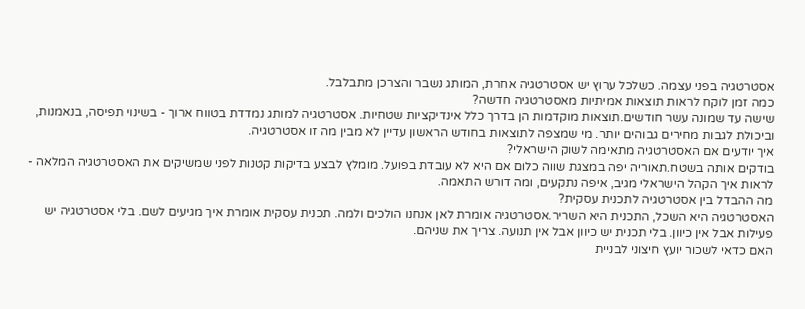אסטרטגיה בפני עצמה. כשלכל ערוץ יש אסטרטגיה אחרת, המותג נשבר והצרכן מתבלבל.
כמה זמן לוקח לראות תוצאות אמיתיות מאסטרטגיה חדשה?
שישה עד שמונה עשר חודשים.תוצאות מוקדמות הן בדרך כלל אינדיקציות שטחיות. אסטרטגיה למותג נמדדת בטווח ארוך - בשינוי תפיסה, בנאמנות, וביכולת לגבות מחירים גבוהים יותר. מי שמצפה לתוצאות בחודש הראשון עדיין לא מבין מה זו אסטרטגיה.
איך יודעים אם האסטרטגיה מתאימה לשוק הישראלי?
בודקים אותה בשטח.תאוריה יפה במצגת שווה כלום אם היא לא עובדת בפועל. מומלץ לבצע בדיקות קטנות לפני שמשיקים את האסטרטגיה המלאה - לראות איך הקהל הישראלי מגיב, איפה נתקעים, ומה דורש התאמה.
מה ההבדל בין אסטרטגיה לתכנית עסקית?
האסטרטגיה היא השכל, התכנית היא השריר.אסטרטגיה אומרת לאן אנחנו הולכים ולמה. תכנית עסקית אומרת איך מגיעים לשם. בלי אסטרטגיה יש פעילות אבל אין כיוון. בלי תכנית יש כיוון אבל אין תנועה. צריך את שניהם.
האם כדאי לשכור יועץ חיצוני לבניית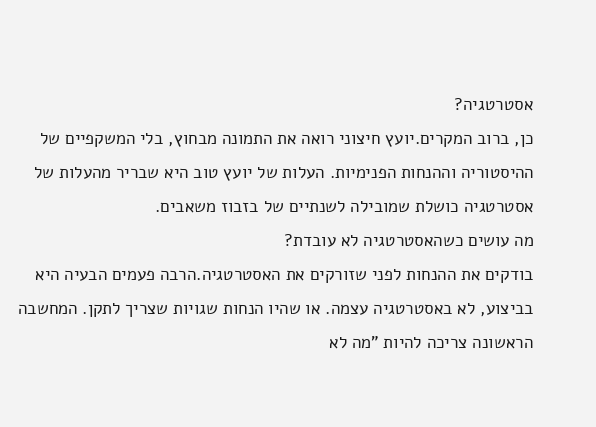אסטרטגיה?
כן, ברוב המקרים.יועץ חיצוני רואה את התמונה מבחוץ, בלי המשקפיים של ההיסטוריה וההנחות הפנימיות. העלות של יועץ טוב היא שבריר מהעלות של אסטרטגיה כושלת שמובילה לשנתיים של בזבוז משאבים.
מה עושים כשהאסטרטגיה לא עובדת?
בודקים את ההנחות לפני שזורקים את האסטרטגיה.הרבה פעמים הבעיה היא בביצוע, לא באסטרטגיה עצמה. או שהיו הנחות שגויות שצריך לתקן. המחשבה הראשונה צריכה להיות "מה לא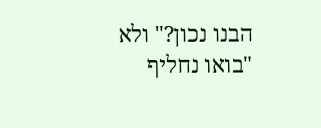הבנו נכון?" ולא "בואו נחליף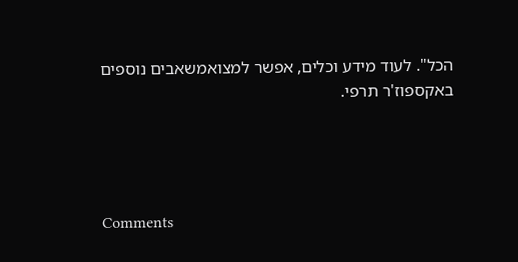הכל". לעוד מידע וכלים, אפשר למצואמשאבים נוספים באקספוז'ר תרפי.




Comments